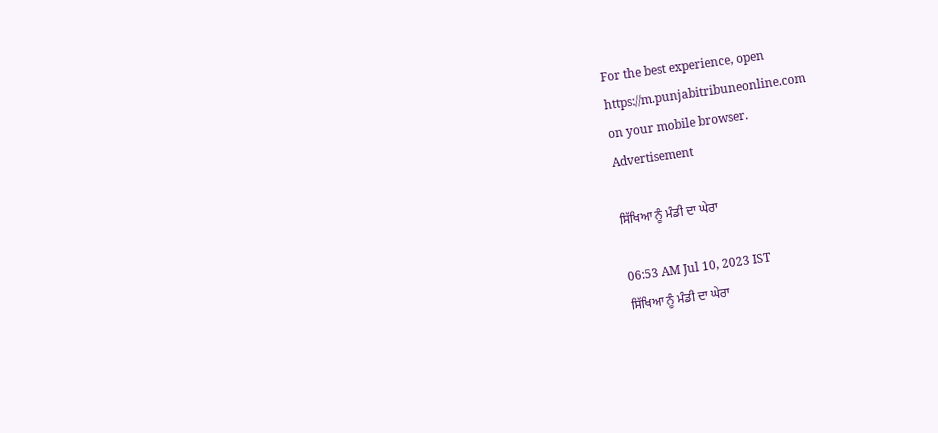For the best experience, open
https://m.punjabitribuneonline.com
on your mobile browser.
Advertisement

ਸਿੱਖਿਆ ਨੂੰ ਮੰਡੀ ਦਾ ਘੇਰਾ

06:53 AM Jul 10, 2023 IST
ਸਿੱਖਿਆ ਨੂੰ ਮੰਡੀ ਦਾ ਘੇਰਾ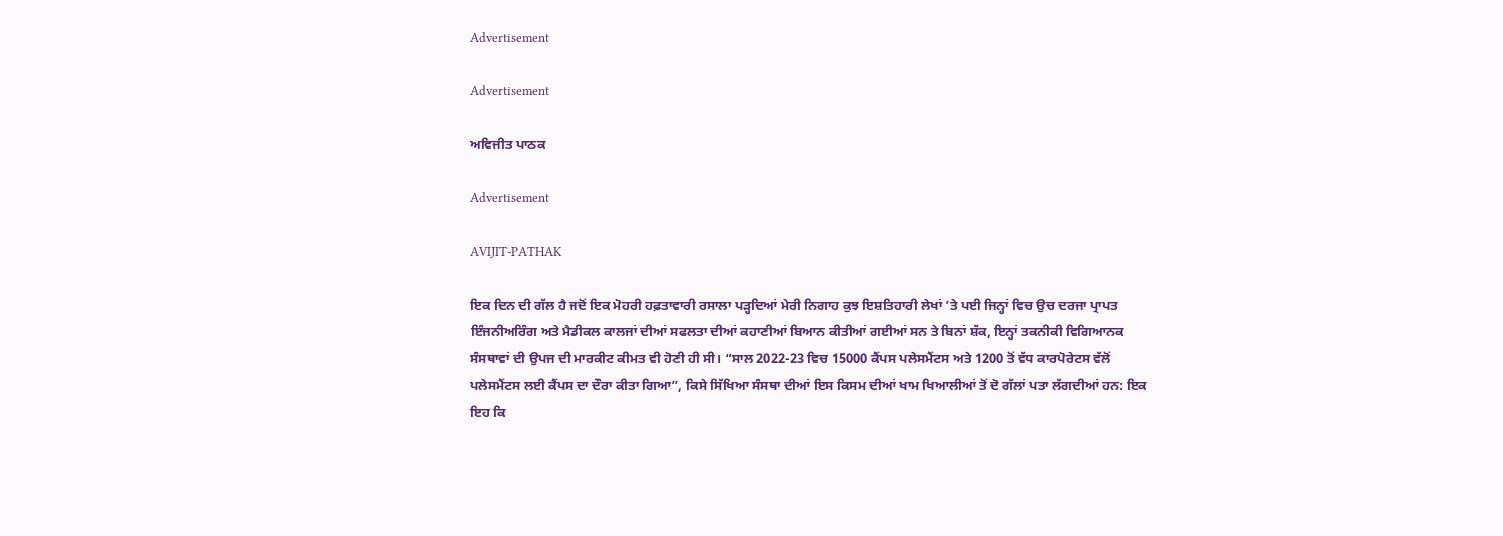Advertisement

Advertisement

ਅਵਿਜੀਤ ਪਾਠਕ

Advertisement

AVIJIT-PATHAK

ਇਕ ਦਿਨ ਦੀ ਗੱਲ ਹੈ ਜਦੋਂ ਇਕ ਮੋਹਰੀ ਹਫ਼ਤਾਵਾਰੀ ਰਸਾਲਾ ਪੜ੍ਹਦਿਆਂ ਮੇਰੀ ਨਿਗਾਹ ਕੁਝ ਇਸ਼ਤਿਹਾਰੀ ਲੇਖਾਂ ’ਤੇ ਪਈ ਜਿਨ੍ਹਾਂ ਵਿਚ ਉਚ ਦਰਜਾ ਪ੍ਰਾਪਤ ਇੰਜਨੀਅਰਿੰਗ ਅਤੇ ਮੈਡੀਕਲ ਕਾਲਜਾਂ ਦੀਆਂ ਸਫਲਤਾ ਦੀਆਂ ਕਹਾਣੀਆਂ ਬਿਆਨ ਕੀਤੀਆਂ ਗਈਆਂ ਸਨ ਤੇ ਬਿਨਾਂ ਸ਼ੱਕ, ਇਨ੍ਹਾਂ ਤਕਨੀਕੀ ਵਿਗਿਆਨਕ ਸੰਸਥਾਵਾਂ ਦੀ ਉਪਜ ਦੀ ਮਾਰਕੀਟ ਕੀਮਤ ਵੀ ਹੋਣੀ ਹੀ ਸੀ। “ਸਾਲ 2022-23 ਵਿਚ 15000 ਕੈਂਪਸ ਪਲੇਸਮੈਂਟਸ ਅਤੇ 1200 ਤੋਂ ਵੱਧ ਕਾਰਪੋਰੇਟਸ ਵੱਲੋਂ ਪਲੇਸਮੈਂਟਸ ਲਈ ਕੈਂਪਸ ਦਾ ਦੌਰਾ ਕੀਤਾ ਗਿਆ”, ਕਿਸੇ ਸਿੱਖਿਆ ਸੰਸਥਾ ਦੀਆਂ ਇਸ ਕਿਸਮ ਦੀਆਂ ਖਾਮ ਖਿਆਲੀਆਂ ਤੋਂ ਦੋ ਗੱਲਾਂ ਪਤਾ ਲੱਗਦੀਆਂ ਹਨ: ਇਕ ਇਹ ਕਿ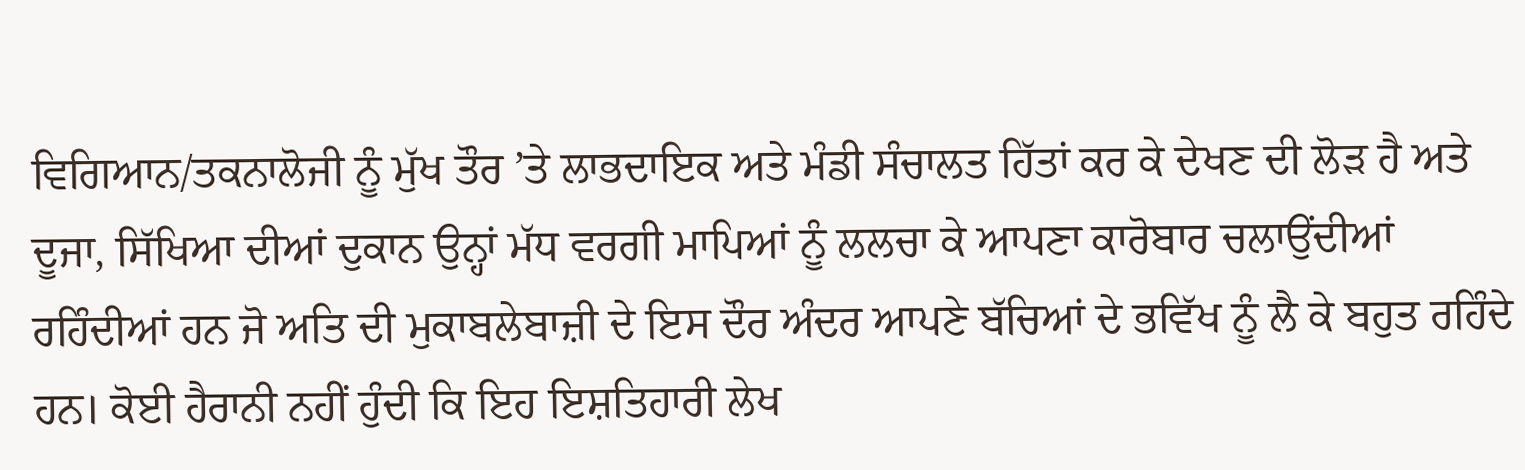ਵਿਗਿਆਨ/ਤਕਨਾਲੋਜੀ ਨੂੰ ਮੁੱਖ ਤੌਰ ’ਤੇ ਲਾਭਦਾਇਕ ਅਤੇ ਮੰਡੀ ਸੰਚਾਲਤ ਹਿੱਤਾਂ ਕਰ ਕੇ ਦੇਖਣ ਦੀ ਲੋੜ ਹੈ ਅਤੇ ਦੂਜਾ, ਸਿੱਖਿਆ ਦੀਆਂ ਦੁਕਾਨ ਉਨ੍ਹਾਂ ਮੱਧ ਵਰਗੀ ਮਾਪਿਆਂ ਨੂੰ ਲਲਚਾ ਕੇ ਆਪਣਾ ਕਾਰੋਬਾਰ ਚਲਾਉਂਦੀਆਂ ਰਹਿੰਦੀਆਂ ਹਨ ਜੋ ਅਤਿ ਦੀ ਮੁਕਾਬਲੇਬਾਜ਼ੀ ਦੇ ਇਸ ਦੌਰ ਅੰਦਰ ਆਪਣੇ ਬੱਚਿਆਂ ਦੇ ਭਵਿੱਖ ਨੂੰ ਲੈ ਕੇ ਬਹੁਤ ਰਹਿੰਦੇ ਹਨ। ਕੋਈ ਹੈਰਾਨੀ ਨਹੀਂ ਹੁੰਦੀ ਕਿ ਇਹ ਇਸ਼ਤਿਹਾਰੀ ਲੇਖ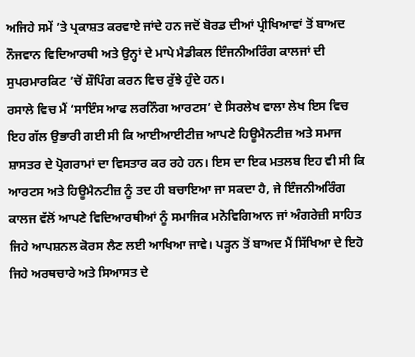ਅਜਿਹੇ ਸਮੇਂ ’ਤੇ ਪ੍ਰਕਾਸ਼ਤ ਕਰਵਾਏ ਜਾਂਦੇ ਹਨ ਜਦੋਂ ਬੋਰਡ ਦੀਆਂ ਪ੍ਰੀਖਿਆਵਾਂ ਤੋਂ ਬਾਅਦ ਨੌਜਵਾਨ ਵਿਦਿਆਰਥੀ ਅਤੇ ਉਨ੍ਹਾਂ ਦੇ ਮਾਪੇ ਮੈਡੀਕਲ ਇੰਜਨੀਅਰਿੰਗ ਕਾਲਜਾਂ ਦੀ ਸੁਪਰਮਾਰਕਿਟ ’ਚੋਂ ਸ਼ੌਪਿੰਗ ਕਰਨ ਵਿਚ ਰੁੱਝੇ ਹੁੰਦੇ ਹਨ।
ਰਸਾਲੇ ਵਿਚ ਮੈਂ ‘ਸਾਇੰਸ ਆਫ ਲਰਨਿੰਗ ਆਰਟਸ’ ਦੇ ਸਿਰਲੇਖ ਵਾਲਾ ਲੇਖ ਇਸ ਵਿਚ ਇਹ ਗੱਲ ਉਭਾਰੀ ਗਈ ਸੀ ਕਿ ਆਈਆਈਟੀਜ਼ ਆਪਣੇ ਹਿਊਮੈਨਟੀਜ਼ ਅਤੇ ਸਮਾਜ ਸ਼ਾਸਤਰ ਦੇ ਪ੍ਰੋਗਰਾਮਾਂ ਦਾ ਵਿਸਤਾਰ ਕਰ ਰਹੇ ਹਨ। ਇਸ ਦਾ ਇਕ ਮਤਲਬ ਇਹ ਵੀ ਸੀ ਕਿ ਆਰਟਸ ਅਤੇ ਹਿਊਮੈਨਟੀਜ਼ ਨੂੰ ਤਦ ਹੀ ਬਚਾਇਆ ਜਾ ਸਕਦਾ ਹੈ, ਜੇ ਇੰਜਨੀਅਰਿੰਗ ਕਾਲਜ ਵੱਲੋਂ ਆਪਣੇ ਵਿਦਿਆਰਥੀਆਂ ਨੂੰ ਸਮਾਜਿਕ ਮਨੋਵਿਗਿਆਨ ਜਾਂ ਅੰਗਰੇਜ਼ੀ ਸਾਹਿਤ ਜਿਹੇ ਆਪਸ਼ਨਲ ਕੋਰਸ ਲੈਣ ਲਈ ਆਖਿਆ ਜਾਵੇ। ਪੜ੍ਹਨ ਤੋਂ ਬਾਅਦ ਮੈਂ ਸਿੱਖਿਆ ਦੇ ਇਹੋ ਜਿਹੇ ਅਰਥਚਾਰੇ ਅਤੇ ਸਿਆਸਤ ਦੇ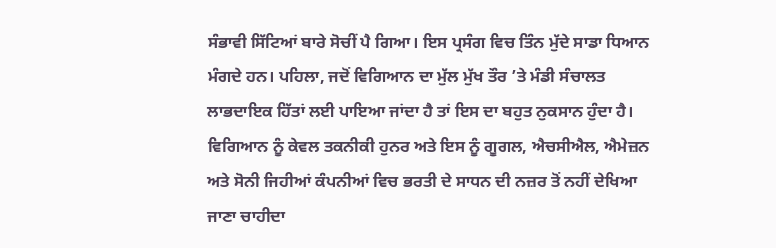ਸੰਭਾਵੀ ਸਿੱਟਿਆਂ ਬਾਰੇ ਸੋਚੀਂ ਪੈ ਗਿਆ। ਇਸ ਪ੍ਰਸੰਗ ਵਿਚ ਤਿੰਨ ਮੁੱਦੇ ਸਾਡਾ ਧਿਆਨ ਮੰਗਦੇ ਹਨ। ਪਹਿਲਾ, ਜਦੋਂ ਵਿਗਿਆਨ ਦਾ ਮੁੱਲ ਮੁੱਖ ਤੌਰ ’ਤੇ ਮੰਡੀ ਸੰਚਾਲਤ ਲਾਭਦਾਇਕ ਹਿੱਤਾਂ ਲਈ ਪਾਇਆ ਜਾਂਦਾ ਹੈ ਤਾਂ ਇਸ ਦਾ ਬਹੁਤ ਨੁਕਸਾਨ ਹੁੰਦਾ ਹੈ। ਵਿਗਿਆਨ ਨੂੰ ਕੇਵਲ ਤਕਨੀਕੀ ਹੁਨਰ ਅਤੇ ਇਸ ਨੂੰ ਗੂਗਲ, ਐਚਸੀਐਲ, ਐਮੇਜ਼ਨ ਅਤੇ ਸੋਨੀ ਜਿਹੀਆਂ ਕੰਪਨੀਆਂ ਵਿਚ ਭਰਤੀ ਦੇ ਸਾਧਨ ਦੀ ਨਜ਼ਰ ਤੋਂ ਨਹੀਂ ਦੇਖਿਆ ਜਾਣਾ ਚਾਹੀਦਾ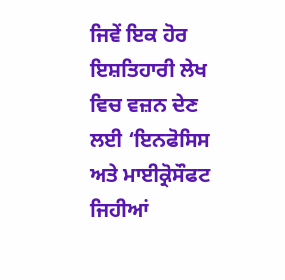ਜਿਵੇਂ ਇਕ ਹੋਰ ਇਸ਼ਤਿਹਾਰੀ ਲੇਖ ਵਿਚ ਵਜ਼ਨ ਦੇਣ ਲਈ ‘ਇਨਫੋਸਿਸ ਅਤੇ ਮਾਈਕ੍ਰੋਸੌਫਟ ਜਿਹੀਆਂ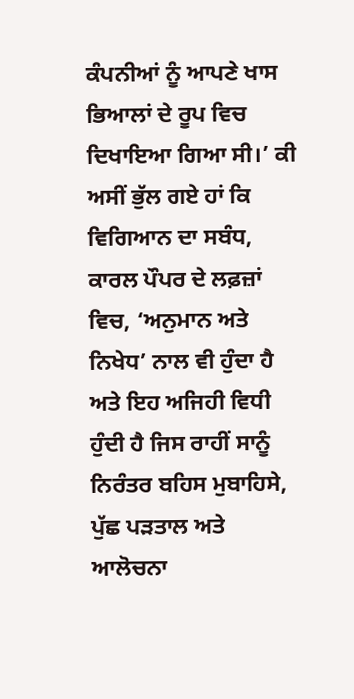ਕੰਪਨੀਆਂ ਨੂੰ ਆਪਣੇ ਖਾਸ ਭਿਆਲਾਂ ਦੇ ਰੂਪ ਵਿਚ ਦਿਖਾਇਆ ਗਿਆ ਸੀ।’ ਕੀ ਅਸੀਂ ਭੁੱਲ ਗਏ ਹਾਂ ਕਿ ਵਿਗਿਆਨ ਦਾ ਸਬੰਧ, ਕਾਰਲ ਪੌਪਰ ਦੇ ਲਫ਼ਜ਼ਾਂ ਵਿਚ, ‘ਅਨੁਮਾਨ ਅਤੇ ਨਿਖੇਧ’ ਨਾਲ ਵੀ ਹੁੰਦਾ ਹੈ ਅਤੇ ਇਹ ਅਜਿਹੀ ਵਿਧੀ ਹੁੰਦੀ ਹੈ ਜਿਸ ਰਾਹੀਂ ਸਾਨੂੰ ਨਿਰੰਤਰ ਬਹਿਸ ਮੁਬਾਹਿਸੇ, ਪੁੱਛ ਪੜਤਾਲ ਅਤੇ ਆਲੋਚਨਾ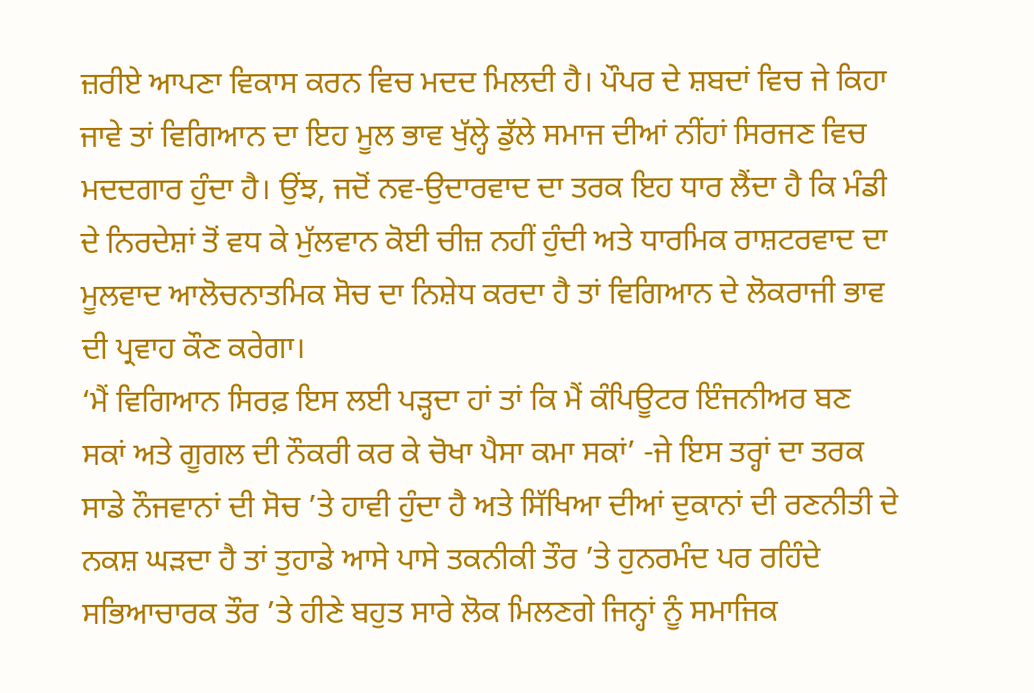ਜ਼ਰੀਏ ਆਪਣਾ ਵਿਕਾਸ ਕਰਨ ਵਿਚ ਮਦਦ ਮਿਲਦੀ ਹੈ। ਪੌਪਰ ਦੇ ਸ਼ਬਦਾਂ ਵਿਚ ਜੇ ਕਿਹਾ ਜਾਵੇ ਤਾਂ ਵਿਗਿਆਨ ਦਾ ਇਹ ਮੂਲ ਭਾਵ ਖੁੱਲ੍ਹੇ ਡੁੱਲੇ ਸਮਾਜ ਦੀਆਂ ਨੀਂਹਾਂ ਸਿਰਜਣ ਵਿਚ ਮਦਦਗਾਰ ਹੁੰਦਾ ਹੈ। ਉਂਝ, ਜਦੋਂ ਨਵ-ਉਦਾਰਵਾਦ ਦਾ ਤਰਕ ਇਹ ਧਾਰ ਲੈਂਦਾ ਹੈ ਕਿ ਮੰਡੀ ਦੇ ਨਿਰਦੇਸ਼ਾਂ ਤੋਂ ਵਧ ਕੇ ਮੁੱਲਵਾਨ ਕੋਈ ਚੀਜ਼ ਨਹੀਂ ਹੁੰਦੀ ਅਤੇ ਧਾਰਮਿਕ ਰਾਸ਼ਟਰਵਾਦ ਦਾ ਮੂਲਵਾਦ ਆਲੋਚਨਾਤਮਿਕ ਸੋਚ ਦਾ ਨਿਸ਼ੇਧ ਕਰਦਾ ਹੈ ਤਾਂ ਵਿਗਿਆਨ ਦੇ ਲੋਕਰਾਜੀ ਭਾਵ ਦੀ ਪ੍ਰਵਾਹ ਕੌਣ ਕਰੇਗਾ।
‘ਮੈਂ ਵਿਗਿਆਨ ਸਿਰਫ਼ ਇਸ ਲਈ ਪੜ੍ਹਦਾ ਹਾਂ ਤਾਂ ਕਿ ਮੈਂ ਕੰਪਿਊਟਰ ਇੰਜਨੀਅਰ ਬਣ ਸਕਾਂ ਅਤੇ ਗੂਗਲ ਦੀ ਨੌਕਰੀ ਕਰ ਕੇ ਚੋਖਾ ਪੈਸਾ ਕਮਾ ਸਕਾਂ’ -ਜੇ ਇਸ ਤਰ੍ਹਾਂ ਦਾ ਤਰਕ ਸਾਡੇ ਨੌਜਵਾਨਾਂ ਦੀ ਸੋਚ ’ਤੇ ਹਾਵੀ ਹੁੰਦਾ ਹੈ ਅਤੇ ਸਿੱਖਿਆ ਦੀਆਂ ਦੁਕਾਨਾਂ ਦੀ ਰਣਨੀਤੀ ਦੇ ਨਕਸ਼ ਘੜਦਾ ਹੈ ਤਾਂ ਤੁਹਾਡੇ ਆਸੇ ਪਾਸੇ ਤਕਨੀਕੀ ਤੌਰ ’ਤੇ ਹੁਨਰਮੰਦ ਪਰ ਰਹਿੰਦੇ ਸਭਿਆਚਾਰਕ ਤੌਰ ’ਤੇ ਹੀਣੇ ਬਹੁਤ ਸਾਰੇ ਲੋਕ ਮਿਲਣਗੇ ਜਿਨ੍ਹਾਂ ਨੂੰ ਸਮਾਜਿਕ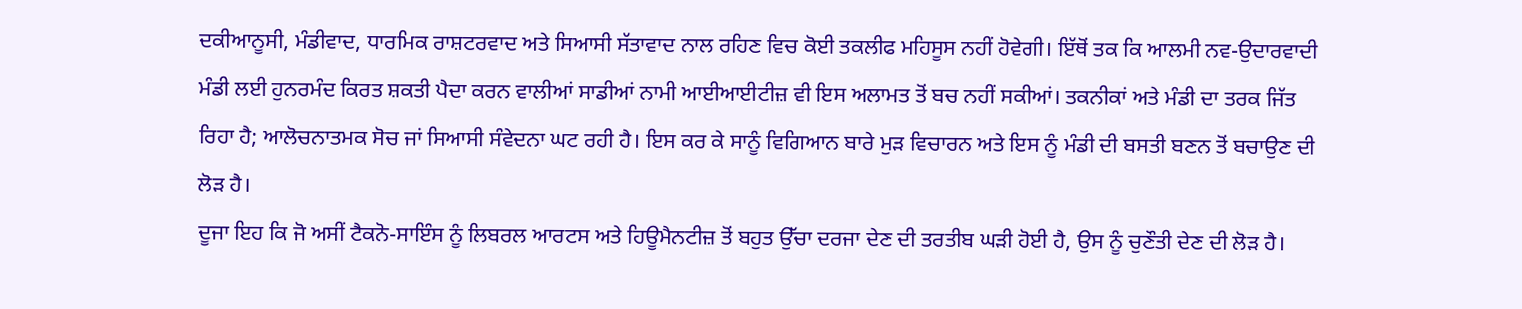ਦਕੀਆਨੂਸੀ, ਮੰਡੀਵਾਦ, ਧਾਰਮਿਕ ਰਾਸ਼ਟਰਵਾਦ ਅਤੇ ਸਿਆਸੀ ਸੱਤਾਵਾਦ ਨਾਲ ਰਹਿਣ ਵਿਚ ਕੋਈ ਤਕਲੀਫ ਮਹਿਸੂਸ ਨਹੀਂ ਹੋਵੇਗੀ। ਇੱਥੋਂ ਤਕ ਕਿ ਆਲਮੀ ਨਵ-ਉਦਾਰਵਾਦੀ ਮੰਡੀ ਲਈ ਹੁਨਰਮੰਦ ਕਿਰਤ ਸ਼ਕਤੀ ਪੈਦਾ ਕਰਨ ਵਾਲੀਆਂ ਸਾਡੀਆਂ ਨਾਮੀ ਆਈਆਈਟੀਜ਼ ਵੀ ਇਸ ਅਲਾਮਤ ਤੋਂ ਬਚ ਨਹੀਂ ਸਕੀਆਂ। ਤਕਨੀਕਾਂ ਅਤੇ ਮੰਡੀ ਦਾ ਤਰਕ ਜਿੱਤ ਰਿਹਾ ਹੈ; ਆਲੋਚਨਾਤਮਕ ਸੋਚ ਜਾਂ ਸਿਆਸੀ ਸੰਵੇਦਨਾ ਘਟ ਰਹੀ ਹੈ। ਇਸ ਕਰ ਕੇ ਸਾਨੂੰ ਵਿਗਿਆਨ ਬਾਰੇ ਮੁੜ ਵਿਚਾਰਨ ਅਤੇ ਇਸ ਨੂੰ ਮੰਡੀ ਦੀ ਬਸਤੀ ਬਣਨ ਤੋਂ ਬਚਾਉਣ ਦੀ ਲੋੜ ਹੈ।
ਦੂਜਾ ਇਹ ਕਿ ਜੋ ਅਸੀਂ ਟੈਕਨੋ-ਸਾਇੰਸ ਨੂੰ ਲਿਬਰਲ ਆਰਟਸ ਅਤੇ ਹਿਊਮੈਨਟੀਜ਼ ਤੋਂ ਬਹੁਤ ਉੱਚਾ ਦਰਜਾ ਦੇਣ ਦੀ ਤਰਤੀਬ ਘੜੀ ਹੋਈ ਹੈ, ਉਸ ਨੂੰ ਚੁਣੌਤੀ ਦੇਣ ਦੀ ਲੋੜ ਹੈ।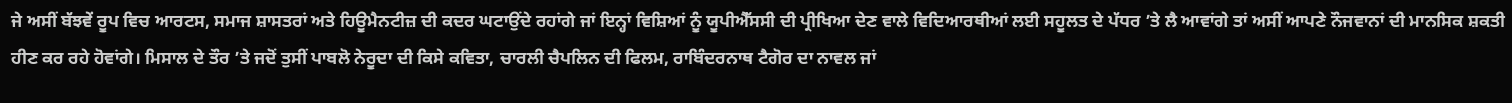ਜੇ ਅਸੀਂ ਬੱਝਵੇਂ ਰੂਪ ਵਿਚ ਆਰਟਸ, ਸਮਾਜ ਸ਼ਾਸਤਰਾਂ ਅਤੇ ਹਿਊਮੈਨਟੀਜ਼ ਦੀ ਕਦਰ ਘਟਾਉਂਦੇ ਰਹਾਂਗੇ ਜਾਂ ਇਨ੍ਹਾਂ ਵਿਸ਼ਿਆਂ ਨੂੰ ਯੂਪੀਐੱਸਸੀ ਦੀ ਪ੍ਰੀਖਿਆ ਦੇਣ ਵਾਲੇ ਵਿਦਿਆਰਥੀਆਂ ਲਈ ਸਹੂਲਤ ਦੇ ਪੱਧਰ ’ਤੇ ਲੈ ਆਵਾਂਗੇ ਤਾਂ ਅਸੀਂ ਆਪਣੇ ਨੌਜਵਾਨਾਂ ਦੀ ਮਾਨਸਿਕ ਸ਼ਕਤੀ ਹੀਣ ਕਰ ਰਹੇ ਹੋਵਾਂਗੇ। ਮਿਸਾਲ ਦੇ ਤੌਰ ’ਤੇ ਜਦੋਂ ਤੁਸੀਂ ਪਾਬਲੋ ਨੇਰੂਦਾ ਦੀ ਕਿਸੇ ਕਵਿਤਾ, ਚਾਰਲੀ ਚੈਪਲਿਨ ਦੀ ਫਿਲਮ, ਰਾਬਿੰਦਰਨਾਥ ਟੈਗੋਰ ਦਾ ਨਾਵਲ ਜਾਂ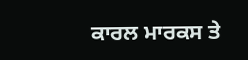ਕਾਰਲ ਮਾਰਕਸ ਤੇ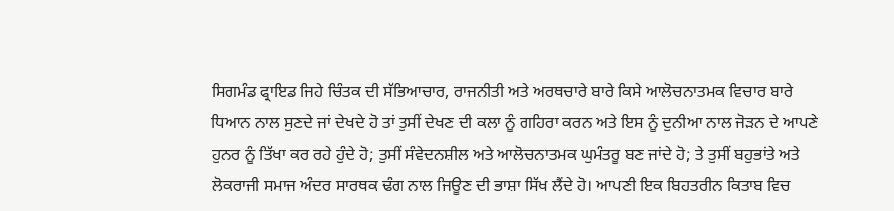ਸਿਗਮੰਡ ਫ੍ਰਾਇਡ ਜਿਹੇ ਚਿੰਤਕ ਦੀ ਸੱਭਿਆਚਾਰ, ਰਾਜਨੀਤੀ ਅਤੇ ਅਰਥਚਾਰੇ ਬਾਰੇ ਕਿਸੇ ਆਲੋਚਨਾਤਮਕ ਵਿਚਾਰ ਬਾਰੇ ਧਿਆਨ ਨਾਲ ਸੁਣਦੇ ਜਾਂ ਦੇਖਦੇ ਹੋ ਤਾਂ ਤੁਸੀਂ ਦੇਖਣ ਦੀ ਕਲਾ ਨੂੰ ਗਹਿਰਾ ਕਰਨ ਅਤੇ ਇਸ ਨੂੰ ਦੁਨੀਆ ਨਾਲ ਜੋੜਨ ਦੇ ਆਪਣੇ ਹੁਨਰ ਨੂੰ ਤਿੱਖਾ ਕਰ ਰਹੇ ਹੁੰਦੇ ਹੋ; ਤੁਸੀਂ ਸੰਵੇਦਨਸ਼ੀਲ ਅਤੇ ਆਲੋਚਨਾਤਮਕ ਘੁਮੰਤਰੂ ਬਣ ਜਾਂਦੇ ਹੋ; ਤੇ ਤੁਸੀਂ ਬਹੁਭਾਂਤੇ ਅਤੇ ਲੋਕਰਾਜੀ ਸਮਾਜ ਅੰਦਰ ਸਾਰਥਕ ਢੰਗ ਨਾਲ ਜਿਊਣ ਦੀ ਭਾਸ਼ਾ ਸਿੱਖ ਲੈਂਦੇ ਹੋ। ਆਪਣੀ ਇਕ ਬਿਹਤਰੀਨ ਕਿਤਾਬ ਵਿਚ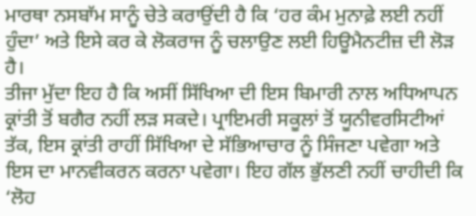ਮਾਰਥਾ ਨਸਬਾੱਮ ਸਾਨੂੰ ਚੇਤੇ ਕਰਾਉਂਦੀ ਹੈ ਕਿ ‘ਹਰ ਕੰਮ ਮੁਨਾਫ਼ੇ ਲਈ ਨਹੀਂ ਹੁੰਦਾ’ ਅਤੇ ਇਸੇ ਕਰ ਕੇ ਲੋਕਰਾਜ ਨੂੰ ਚਲਾਉਣ ਲਈ ਹਿਊਮੈਨਟੀਜ਼ ਦੀ ਲੋੜ ਹੈ।
ਤੀਜਾ ਮੁੱਦਾ ਇਹ ਹੈ ਕਿ ਅਸੀਂ ਸਿੱਖਿਆ ਦੀ ਇਸ ਬਿਮਾਰੀ ਨਾਲ ਅਧਿਆਪਨ ਕ੍ਰਾਂਤੀ ਤੋਂ ਬਗੈਰ ਨਹੀਂ ਲੜ ਸਕਦੇ। ਪ੍ਰਾਇਮਰੀ ਸਕੂਲਾਂ ਤੋਂ ਯੂਨੀਵਰਸਿਟੀਆਂ ਤੱਕ, ਇਸ ਕ੍ਰਾਂਤੀ ਰਾਹੀਂ ਸਿੱਖਿਆ ਦੇ ਸੱਭਿਆਚਾਰ ਨੂੰ ਸਿੰਜਣਾ ਪਵੇਗਾ ਅਤੇ ਇਸ ਦਾ ਮਾਨਵੀਕਰਨ ਕਰਨਾ ਪਵੇਗਾ। ਇਹ ਗੱਲ ਭੁੱਲਣੀ ਨਹੀਂ ਚਾਹੀਦੀ ਕਿ ‘ਲੋਹ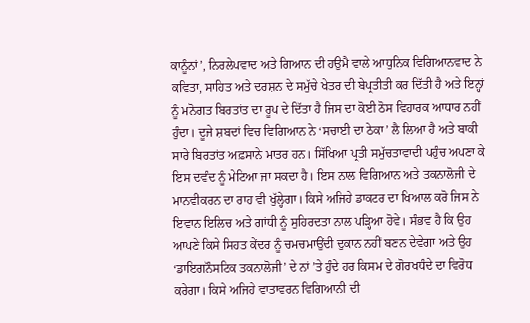ਕਾਨੂੰਨਾਂ’, ਨਿਰਲੇਪਵਾਦ ਅਤੇ ਗਿਆਨ ਦੀ ਹਉਮੈ ਵਾਲੇ ਆਧੁਨਿਕ ਵਿਗਿਆਨਵਾਦ ਨੇ ਕਵਿਤਾ, ਸਾਹਿਤ ਅਤੇ ਦਰਸ਼ਨ ਦੇ ਸਮੁੱਚੇ ਖੇਤਰ ਦੀ ਬੇਪ੍ਰਤੀਤੀ ਕਰ ਦਿੱਤੀ ਹੈ ਅਤੇ ਇਨ੍ਹਾਂ ਨੂੰ ਮਨੋਗਤ ਬਿਰਤਾਂਤ ਦਾ ਰੂਪ ਦੇ ਦਿੱਤਾ ਹੈ ਜਿਸ ਦਾ ਕੋਈ ਠੋਸ ਵਿਹਾਰਕ ਆਧਾਰ ਨਹੀਂ ਹੁੰਦਾ। ਦੂਜੇ ਸ਼ਬਦਾਂ ਵਿਚ ਵਿਗਿਆਨ ਨੇ ‘ਸਚਾਈ ਦਾ ਠੇਕਾ’ ਲੈ ਲਿਆ ਹੈ ਅਤੇ ਬਾਕੀ ਸਾਰੇ ਬਿਰਤਾਂਤ ਅਫ਼ਸਾਨੇ ਮਾਤਰ ਹਨ। ਸਿੱਖਿਆ ਪ੍ਰਤੀ ਸਮੁੱਚਤਾਵਾਦੀ ਪਹੁੰਚ ਅਪਣਾ ਕੇ ਇਸ ਦਵੰਦ ਨੂੰ ਮੇਟਿਆ ਜਾ ਸਕਦਾ ਹੈ। ਇਸ ਨਾਲ ਵਿਗਿਆਨ ਅਤੇ ਤਕਨਾਲੋਜੀ ਦੇ ਮਾਨਵੀਕਰਨ ਦਾ ਰਾਹ ਵੀ ਖੁੱਲ੍ਹੇਗਾ। ਕਿਸੇ ਅਜਿਹੇ ਡਾਕਟਰ ਦਾ ਖਿਆਲ ਕਰੋ ਜਿਸ ਨੇ ਇਵਾਨ ਇਲਿਚ ਅਤੇ ਗਾਂਧੀ ਨੂੰ ਸੁਹਿਰਦਤਾ ਨਾਲ ਪੜ੍ਹਿਆ ਹੋਵੇ। ਸੰਭਵ ਹੈ ਕਿ ਉਹ ਆਪਣੇ ਕਿਸੇ ਸਿਹਤ ਕੇਂਦਰ ਨੂੰ ਚਮਚਮਾਉਂਦੀ ਦੁਕਾਨ ਨਹੀਂ ਬਣਨ ਦੇਵੇਗਾ ਅਤੇ ਉਹ ‘ਡਾਇਗਨੌਸਟਿਕ ਤਕਨਾਲੋਜੀ’ ਦੇ ਨਾਂ ’ਤੇ ਹੁੰਦੇ ਹਰ ਕਿਸਮ ਦੇ ਗੋਰਖਧੰਦੇ ਦਾ ਵਿਰੋਧ ਕਰੇਗਾ। ਕਿਸੇ ਅਜਿਹੇ ਵਾਤਾਵਰਨ ਵਿਗਿਆਨੀ ਦੀ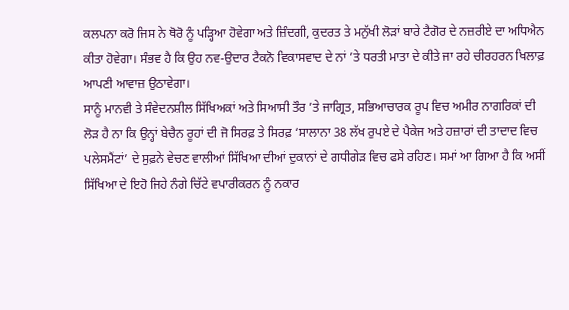ਕਲਪਨਾ ਕਰੋ ਜਿਸ ਨੇ ਥੋਰੋ ਨੂੰ ਪੜ੍ਹਿਆ ਹੋਵੇਗਾ ਅਤੇ ਜ਼ਿੰਦਗੀ, ਕੁਦਰਤ ਤੇ ਮਨੁੱਖੀ ਲੋੜਾਂ ਬਾਰੇ ਟੈਗੋਰ ਦੇ ਨਜ਼ਰੀਏ ਦਾ ਅਧਿਐਨ ਕੀਤਾ ਹੋਵੇਗਾ। ਸੰਭਵ ਹੈ ਕਿ ਉਹ ਨਵ-ਉਦਾਰ ਟੈਕਨੋ ਵਿਕਾਸਵਾਦ ਦੇ ਨਾਂ ’ਤੇ ਧਰਤੀ ਮਾਤਾ ਦੇ ਕੀਤੇ ਜਾ ਰਹੇ ਚੀਰਹਰਨ ਖਿਲਾਫ਼ ਆਪਣੀ ਆਵਾਜ਼ ਉਠਾਵੇਗਾ।
ਸਾਨੂੰ ਮਾਨਵੀ ਤੇ ਸੰਵੇਦਨਸ਼ੀਲ ਸਿੱਖਿਅਕਾਂ ਅਤੇ ਸਿਆਸੀ ਤੌਰ ’ਤੇ ਜਾਗ੍ਰਿਤ, ਸਭਿਆਚਾਰਕ ਰੂਪ ਵਿਚ ਅਮੀਰ ਨਾਗਰਿਕਾਂ ਦੀ ਲੋੜ ਹੈ ਨਾ ਕਿ ਉਨ੍ਹਾਂ ਬੇਚੈਨ ਰੂਹਾਂ ਦੀ ਜੋ ਸਿਰਫ਼ ਤੇ ਸਿਰਫ਼ ‘ਸਾਲਾਨਾ 38 ਲੱਖ ਰੁਪਏ ਦੇ ਪੈਕੇਜ ਅਤੇ ਹਜ਼ਾਰਾਂ ਦੀ ਤਾਦਾਦ ਵਿਚ ਪਲੇਸਮੈਂਟਾਂ’ ਦੇ ਸੁਫ਼ਨੇ ਵੇਚਣ ਵਾਲੀਆਂ ਸਿੱਖਿਆ ਦੀਆਂ ਦੁਕਾਨਾਂ ਦੇ ਗਧੀਗੇੜ ਵਿਚ ਫਸੇ ਰਹਿਣ। ਸਮਾਂ ਆ ਗਿਆ ਹੈ ਕਿ ਅਸੀਂ ਸਿੱਖਿਆ ਦੇ ਇਹੋ ਜਿਹੇ ਨੰਗੇ ਚਿੱਟੇ ਵਪਾਰੀਕਰਨ ਨੂੰ ਨਕਾਰ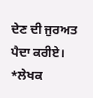ਦੇਣ ਦੀ ਜੁਰਅਤ ਪੈਦਾ ਕਰੀਏ।
*ਲੇਖਕ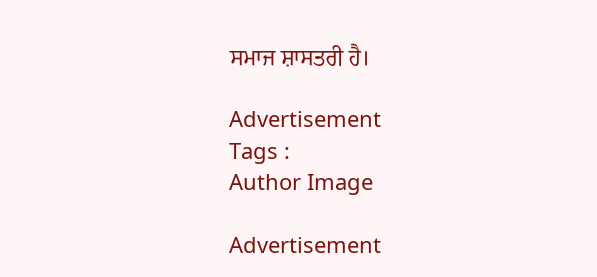ਸਮਾਜ ਸ਼ਾਸਤਰੀ ਹੈ।

Advertisement
Tags :
Author Image

Advertisement